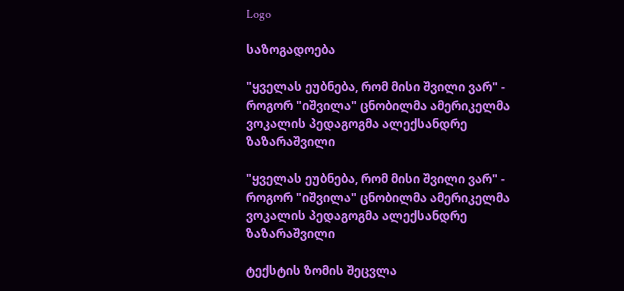Logo

საზოგადოება

"ყველას ეუბნება, რომ მისი შვილი ვარ" - როგორ "იშვილა" ცნობილმა ამერიკელმა ვოკალის პედაგოგმა ალექსანდრე ზაზარაშვილი

"ყველას ეუბნება, რომ მისი შვილი ვარ" - როგორ "იშვილა" ცნობილმა ამერიკელმა ვოკალის პედაგოგმა ალექსანდრე ზაზარაშვილი

ტექსტის ზომის შეცვლა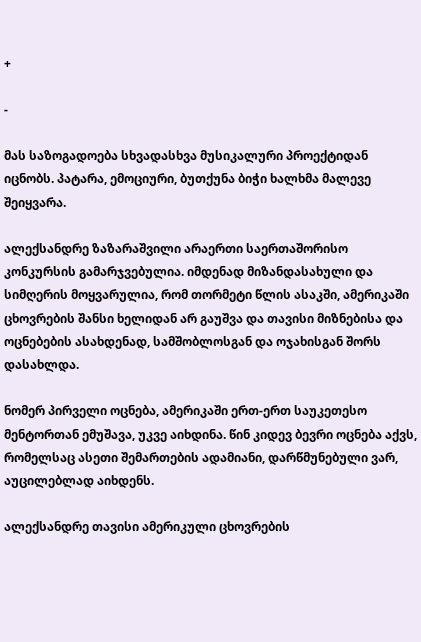+

-

მას საზოგადოება სხვადასხვა მუსიკალური პროექტიდან იცნობს. პატარა, ემოციური, ბუთქუნა ბიჭი ხალხმა მალევე შეიყვარა.

ალექსანდრე ზაზარაშვილი არაერთი საერთაშორისო კონკურსის გამარჯვებულია. იმდენად მიზანდასახული და სიმღერის მოყვარულია, რომ თორმეტი წლის ასაკში, ამერიკაში ცხოვრების შანსი ხელიდან არ გაუშვა და თავისი მიზნებისა და ოცნებების ასახდენად, სამშობლოსგან და ოჯახისგან შორს დასახლდა.

ნომერ პირველი ოცნება, ამერიკაში ერთ-ერთ საუკეთესო მენტორთან ემუშავა, უკვე აიხდინა. წინ კიდევ ბევრი ოცნება აქვს, რომელსაც ასეთი შემართების ადამიანი, დარწმუნებული ვარ, აუცილებლად აიხდენს.

ალექსანდრე თავისი ამერიკული ცხოვრების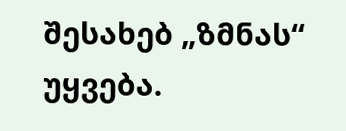შესახებ „ზმნას“ უყვება.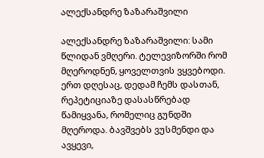ალექსანდრე ზაზარაშვილი

ალექსანდრე ზაზარაშვილი: სამი წლიდან ვმღერი. ტელევიზორში რომ მღეროდნენ, ყოველთვის ვყვებოდი. ერთ დღესაც, დედამ ჩემს დასთან, რეპეტიციაზე დასასწრებად წამიყვანა, რომელიც გუნდში მღეროდა. ბავშვებს ვუსმენდი და ავყევი,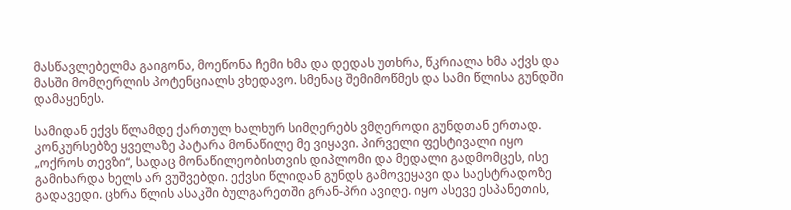მასწავლებელმა გაიგონა, მოეწონა ჩემი ხმა და დედას უთხრა, წკრიალა ხმა აქვს და მასში მომღერლის პოტენციალს ვხედავო. სმენაც შემიმოწმეს და სამი წლისა გუნდში დამაყენეს.

სამიდან ექვს წლამდე ქართულ ხალხურ სიმღერებს ვმღეროდი გუნდთან ერთად. კონკურსებზე ყველაზე პატარა მონაწილე მე ვიყავი. პირველი ფესტივალი იყო „ოქროს თევზი“, სადაც მონაწილეობისთვის დიპლომი და მედალი გადმომცეს, ისე გამიხარდა ხელს არ ვუშვებდი. ექვსი წლიდან გუნდს გამოვეყავი და საესტრადოზე გადავედი. ცხრა წლის ასაკში ბულგარეთში გრან-პრი ავიღე. იყო ასევე ესპანეთის,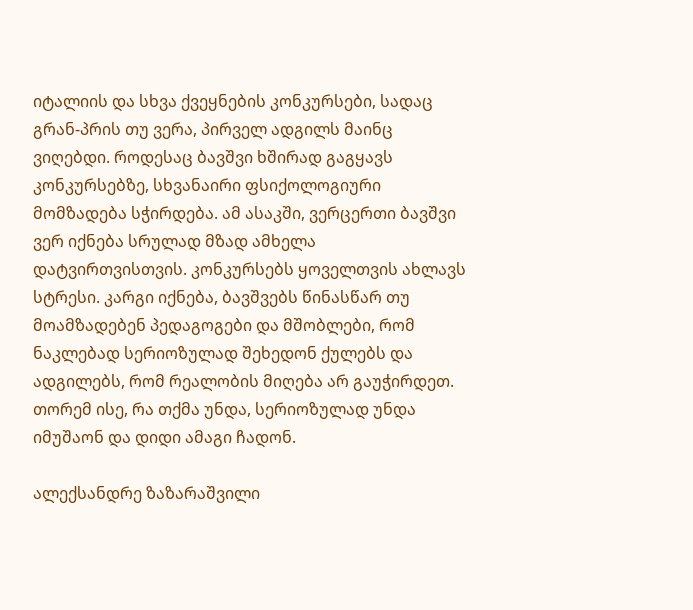იტალიის და სხვა ქვეყნების კონკურსები, სადაც გრან-პრის თუ ვერა, პირველ ადგილს მაინც ვიღებდი. როდესაც ბავშვი ხშირად გაგყავს კონკურსებზე, სხვანაირი ფსიქოლოგიური მომზადება სჭირდება. ამ ასაკში, ვერცერთი ბავშვი ვერ იქნება სრულად მზად ამხელა დატვირთვისთვის. კონკურსებს ყოველთვის ახლავს სტრესი. კარგი იქნება, ბავშვებს წინასწარ თუ მოამზადებენ პედაგოგები და მშობლები, რომ ნაკლებად სერიოზულად შეხედონ ქულებს და ადგილებს, რომ რეალობის მიღება არ გაუჭირდეთ. თორემ ისე, რა თქმა უნდა, სერიოზულად უნდა იმუშაონ და დიდი ამაგი ჩადონ.

ალექსანდრე ზაზარაშვილი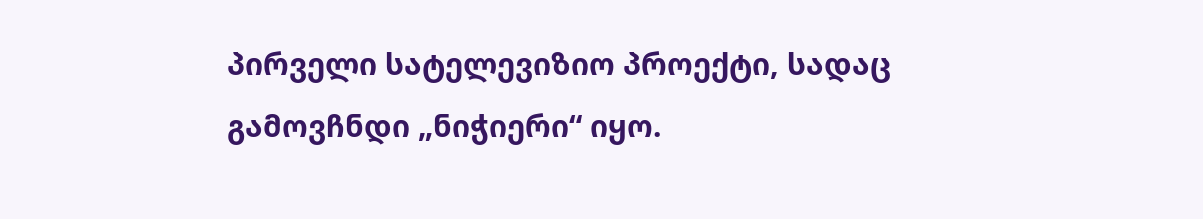პირველი სატელევიზიო პროექტი, სადაც გამოვჩნდი „ნიჭიერი“ იყო.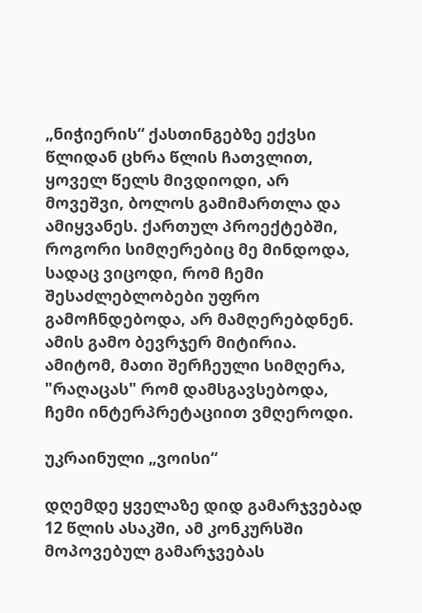„ნიჭიერის“ ქასთინგებზე ექვსი წლიდან ცხრა წლის ჩათვლით, ყოველ წელს მივდიოდი, არ მოვეშვი, ბოლოს გამიმართლა და ამიყვანეს. ქართულ პროექტებში, როგორი სიმღერებიც მე მინდოდა, სადაც ვიცოდი, რომ ჩემი შესაძლებლობები უფრო გამოჩნდებოდა, არ მამღერებდნენ. ამის გამო ბევრჯერ მიტირია. ამიტომ, მათი შერჩეული სიმღერა, "რაღაცას" რომ დამსგავსებოდა, ჩემი ინტერპრეტაციით ვმღეროდი.

უკრაინული „ვოისი“

დღემდე ყველაზე დიდ გამარჯვებად 12 წლის ასაკში, ამ კონკურსში მოპოვებულ გამარჯვებას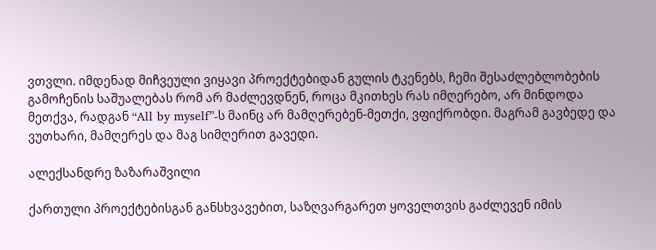ვთვლი. იმდენად მიჩვეული ვიყავი პროექტებიდან გულის ტკენებს, ჩემი შესაძლებლობების გამოჩენის საშუალებას რომ არ მაძლევდნენ, როცა მკითხეს რას იმღერებო, არ მინდოდა მეთქვა, რადგან “All by myself”-ს მაინც არ მამღერებენ-მეთქი, ვფიქრობდი. მაგრამ გავბედე და ვუთხარი, მამღერეს და მაგ სიმღერით გავედი.

ალექსანდრე ზაზარაშვილი

ქართული პროექტებისგან განსხვავებით, საზღვარგარეთ ყოველთვის გაძლევენ იმის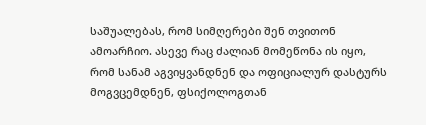საშუალებას, რომ სიმღერები შენ თვითონ ამოარჩიო. ასევე რაც ძალიან მომეწონა ის იყო, რომ სანამ აგვიყვანდნენ და ოფიციალურ დასტურს მოგვცემდნენ, ფსიქოლოგთან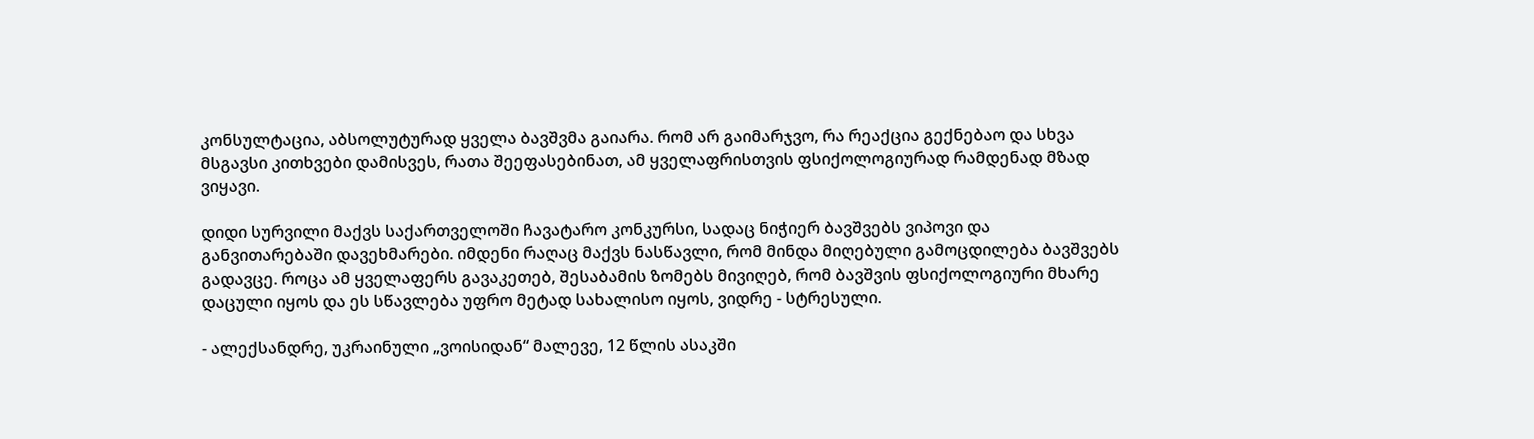კონსულტაცია, აბსოლუტურად ყველა ბავშვმა გაიარა. რომ არ გაიმარჯვო, რა რეაქცია გექნებაო და სხვა მსგავსი კითხვები დამისვეს, რათა შეეფასებინათ, ამ ყველაფრისთვის ფსიქოლოგიურად რამდენად მზად ვიყავი.

დიდი სურვილი მაქვს საქართველოში ჩავატარო კონკურსი, სადაც ნიჭიერ ბავშვებს ვიპოვი და განვითარებაში დავეხმარები. იმდენი რაღაც მაქვს ნასწავლი, რომ მინდა მიღებული გამოცდილება ბავშვებს გადავცე. როცა ამ ყველაფერს გავაკეთებ, შესაბამის ზომებს მივიღებ, რომ ბავშვის ფსიქოლოგიური მხარე დაცული იყოს და ეს სწავლება უფრო მეტად სახალისო იყოს, ვიდრე - სტრესული.

- ალექსანდრე, უკრაინული „ვოისიდან“ მალევე, 12 წლის ასაკში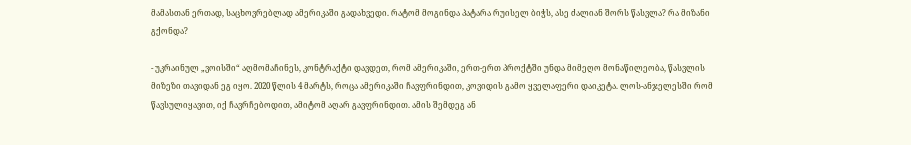მამასთან ერთად, საცხოვრებლად ამერიკაში გადახვედი. რატომ მოგინდა პატარა რუისელ ბიჭს, ასე ძალიან შორს წასვლა? რა მიზანი გქონდა?

- უკრაინულ „ვოისში“ აღმომაჩინეს, კონტრაქტი დავდეთ, რომ ამერიკაში, ერთ-ერთ პროქტში უნდა მიმეღო მონაწილეობა, წასვლის მიზეზი თავიდან ეგ იყო. 2020 წლის 4 მარტს, როცა ამერიკაში ჩავფრინდით, კოვიდის გამო ყველაფერი დაიკეტა. ლოს-ანჯელესში რომ წავსულიყავით, იქ ჩავრჩებოდით, ამიტომ აღარ გავფრინდით. ამის შემდეგ ან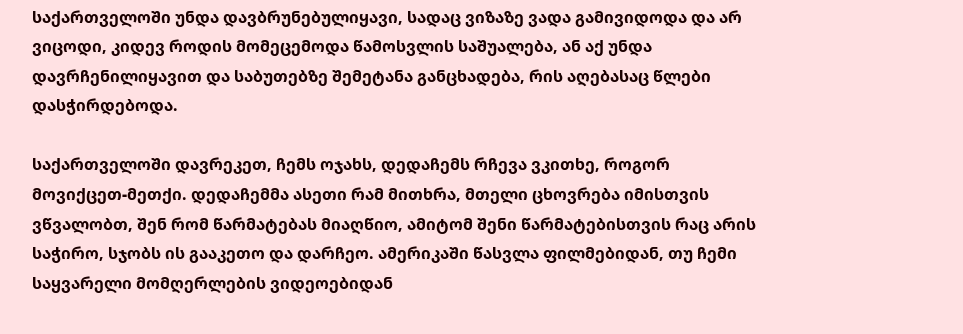საქართველოში უნდა დავბრუნებულიყავი, სადაც ვიზაზე ვადა გამივიდოდა და არ ვიცოდი, კიდევ როდის მომეცემოდა წამოსვლის საშუალება, ან აქ უნდა დავრჩენილიყავით და საბუთებზე შემეტანა განცხადება, რის აღებასაც წლები დასჭირდებოდა.

საქართველოში დავრეკეთ, ჩემს ოჯახს, დედაჩემს რჩევა ვკითხე, როგორ მოვიქცეთ-მეთქი. დედაჩემმა ასეთი რამ მითხრა, მთელი ცხოვრება იმისთვის ვწვალობთ, შენ რომ წარმატებას მიაღწიო, ამიტომ შენი წარმატებისთვის რაც არის საჭირო, სჯობს ის გააკეთო და დარჩეო. ამერიკაში წასვლა ფილმებიდან, თუ ჩემი საყვარელი მომღერლების ვიდეოებიდან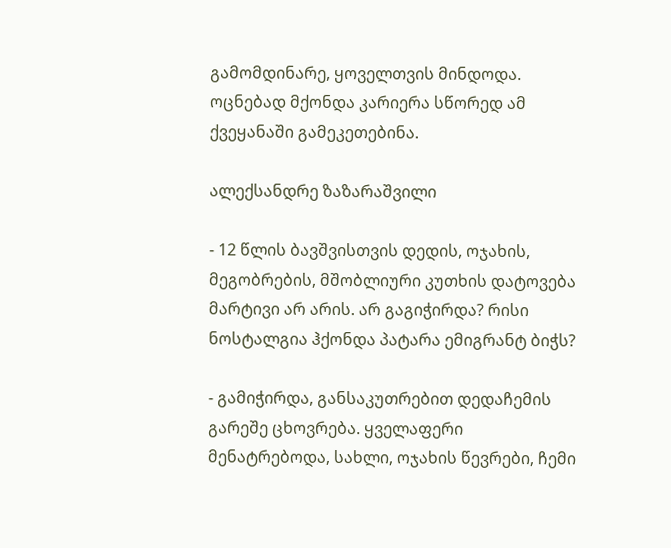გამომდინარე, ყოველთვის მინდოდა. ოცნებად მქონდა კარიერა სწორედ ამ ქვეყანაში გამეკეთებინა.

ალექსანდრე ზაზარაშვილი

- 12 წლის ბავშვისთვის დედის, ოჯახის, მეგობრების, მშობლიური კუთხის დატოვება მარტივი არ არის. არ გაგიჭირდა? რისი ნოსტალგია ჰქონდა პატარა ემიგრანტ ბიჭს?

- გამიჭირდა, განსაკუთრებით დედაჩემის გარეშე ცხოვრება. ყველაფერი მენატრებოდა, სახლი, ოჯახის წევრები, ჩემი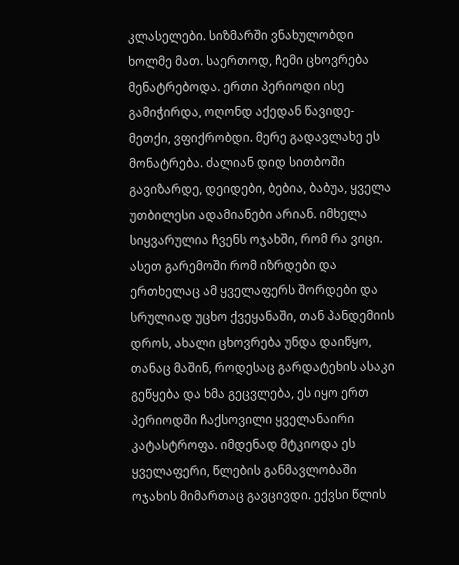კლასელები. სიზმარში ვნახულობდი ხოლმე მათ. საერთოდ, ჩემი ცხოვრება მენატრებოდა. ერთი პერიოდი ისე გამიჭირდა, ოღონდ აქედან წავიდე-მეთქი, ვფიქრობდი. მერე გადავლახე ეს მონატრება. ძალიან დიდ სითბოში გავიზარდე, დეიდები, ბებია, ბაბუა, ყველა უთბილესი ადამიანები არიან. იმხელა სიყვარულია ჩვენს ოჯახში, რომ რა ვიცი. ასეთ გარემოში რომ იზრდები და ერთხელაც ამ ყველაფერს შორდები და სრულიად უცხო ქვეყანაში, თან პანდემიის დროს, ახალი ცხოვრება უნდა დაიწყო, თანაც მაშინ, როდესაც გარდატეხის ასაკი გეწყება და ხმა გეცვლება, ეს იყო ერთ პერიოდში ჩაქსოვილი ყველანაირი კატასტროფა. იმდენად მტკიოდა ეს ყველაფერი, წლების განმავლობაში ოჯახის მიმართაც გავცივდი. ექვსი წლის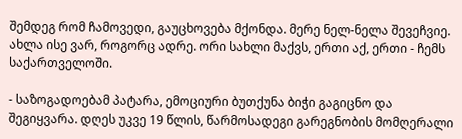შემდეგ რომ ჩამოვედი, გაუცხოვება მქონდა. მერე ნელ-ნელა შევეჩვიე. ახლა ისე ვარ, როგორც ადრე. ორი სახლი მაქვს, ერთი აქ, ერთი - ჩემს საქართველოში.

- საზოგადოებამ პატარა, ემოციური ბუთქუნა ბიჭი გაგიცნო და შეგიყვარა. დღეს უკვე 19 წლის, წარმოსადეგი გარეგნობის მომღერალი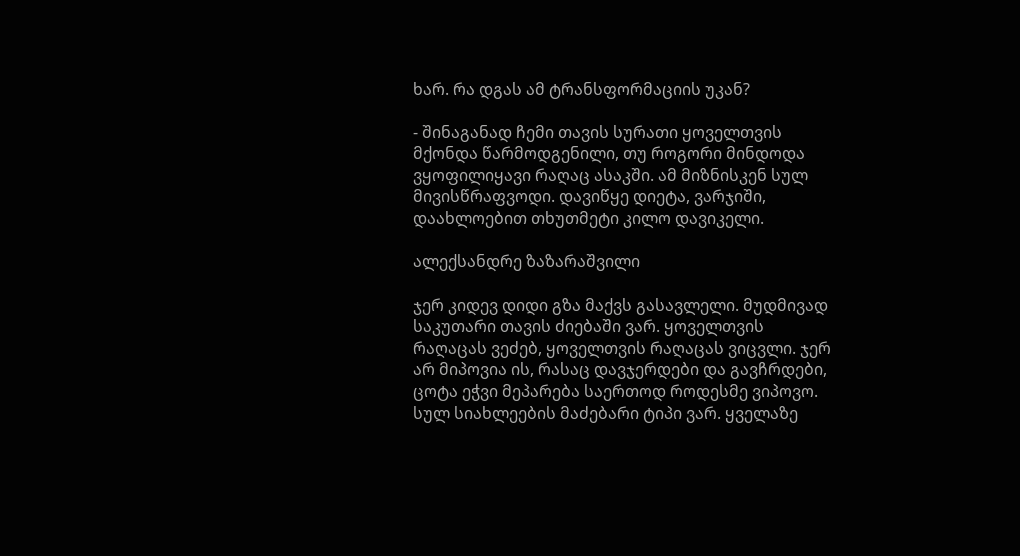ხარ. რა დგას ამ ტრანსფორმაციის უკან?

- შინაგანად ჩემი თავის სურათი ყოველთვის მქონდა წარმოდგენილი, თუ როგორი მინდოდა ვყოფილიყავი რაღაც ასაკში. ამ მიზნისკენ სულ მივისწრაფვოდი. დავიწყე დიეტა, ვარჯიში, დაახლოებით თხუთმეტი კილო დავიკელი.

ალექსანდრე ზაზარაშვილი

ჯერ კიდევ დიდი გზა მაქვს გასავლელი. მუდმივად საკუთარი თავის ძიებაში ვარ. ყოველთვის რაღაცას ვეძებ, ყოველთვის რაღაცას ვიცვლი. ჯერ არ მიპოვია ის, რასაც დავჯერდები და გავჩრდები, ცოტა ეჭვი მეპარება საერთოდ როდესმე ვიპოვო. სულ სიახლეების მაძებარი ტიპი ვარ. ყველაზე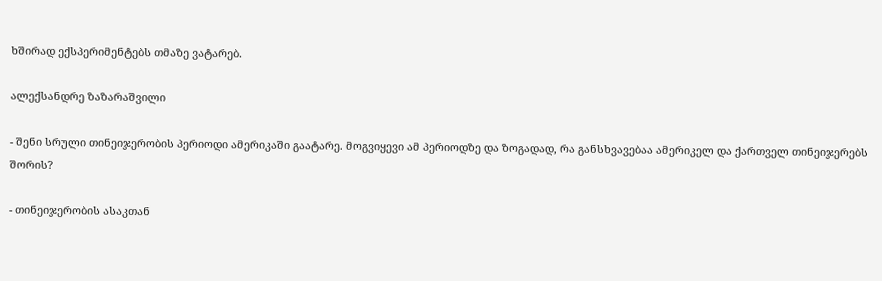ხშირად ექსპერიმენტებს თმაზე ვატარებ.

ალექსანდრე ზაზარაშვილი

- შენი სრული თინეიჯერობის პერიოდი ამერიკაში გაატარე. მოგვიყევი ამ პერიოდზე და ზოგადად, რა განსხვავებაა ამერიკელ და ქართველ თინეიჯერებს შორის?

- თინეიჯერობის ასაკთან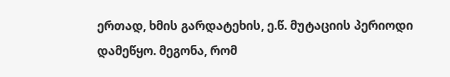ერთად, ხმის გარდატეხის, ე.წ. მუტაციის პერიოდი დამეწყო. მეგონა, რომ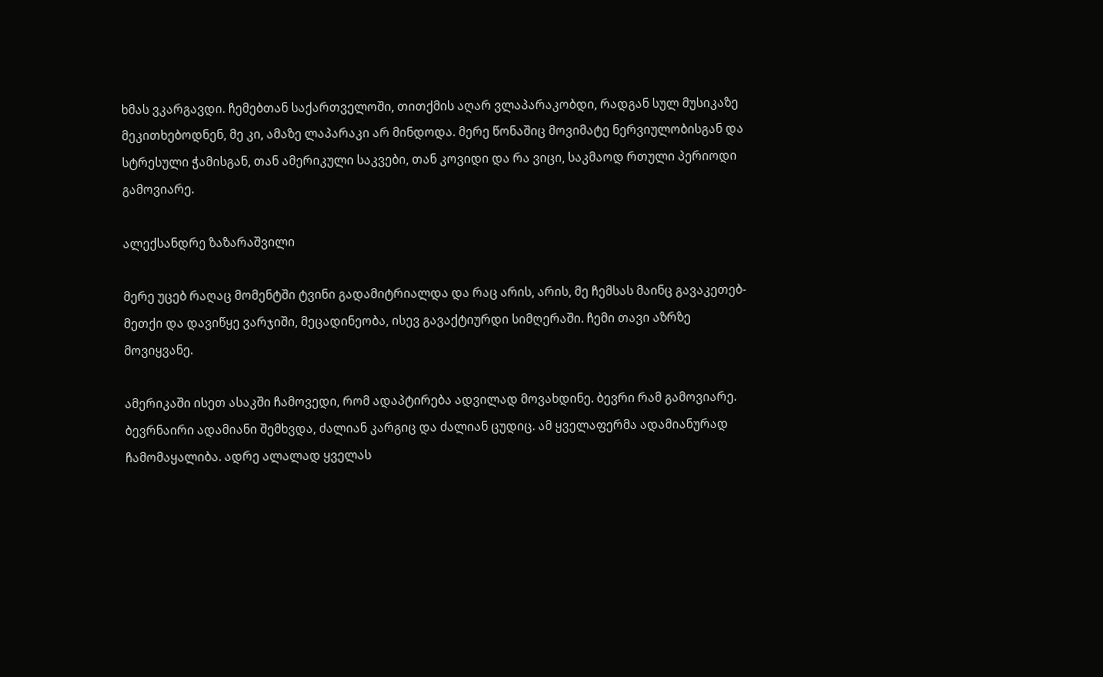ხმას ვკარგავდი. ჩემებთან საქართველოში, თითქმის აღარ ვლაპარაკობდი, რადგან სულ მუსიკაზე მეკითხებოდნენ, მე კი, ამაზე ლაპარაკი არ მინდოდა. მერე წონაშიც მოვიმატე ნერვიულობისგან და სტრესული ჭამისგან, თან ამერიკული საკვები, თან კოვიდი და რა ვიცი, საკმაოდ რთული პერიოდი გამოვიარე.

ალექსანდრე ზაზარაშვილი

მერე უცებ რაღაც მომენტში ტვინი გადამიტრიალდა და რაც არის, არის, მე ჩემსას მაინც გავაკეთებ-მეთქი და დავიწყე ვარჯიში, მეცადინეობა, ისევ გავაქტიურდი სიმღერაში. ჩემი თავი აზრზე მოვიყვანე.

ამერიკაში ისეთ ასაკში ჩამოვედი, რომ ადაპტირება ადვილად მოვახდინე. ბევრი რამ გამოვიარე. ბევრნაირი ადამიანი შემხვდა, ძალიან კარგიც და ძალიან ცუდიც. ამ ყველაფერმა ადამიანურად ჩამომაყალიბა. ადრე ალალად ყველას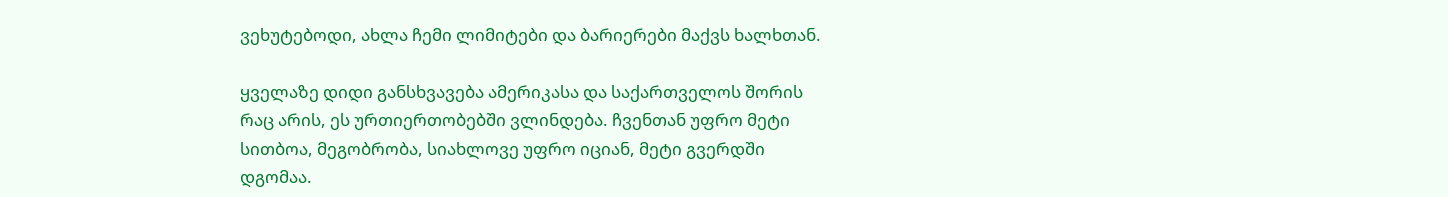ვეხუტებოდი, ახლა ჩემი ლიმიტები და ბარიერები მაქვს ხალხთან.

ყველაზე დიდი განსხვავება ამერიკასა და საქართველოს შორის რაც არის, ეს ურთიერთობებში ვლინდება. ჩვენთან უფრო მეტი სითბოა, მეგობრობა, სიახლოვე უფრო იციან, მეტი გვერდში დგომაა.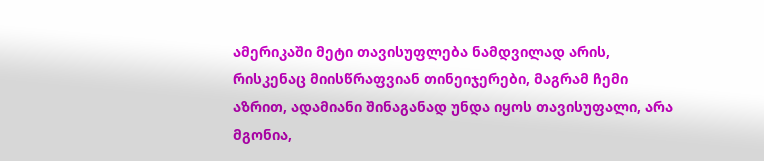ამერიკაში მეტი თავისუფლება ნამდვილად არის, რისკენაც მიისწრაფვიან თინეიჯერები, მაგრამ ჩემი აზრით, ადამიანი შინაგანად უნდა იყოს თავისუფალი, არა მგონია,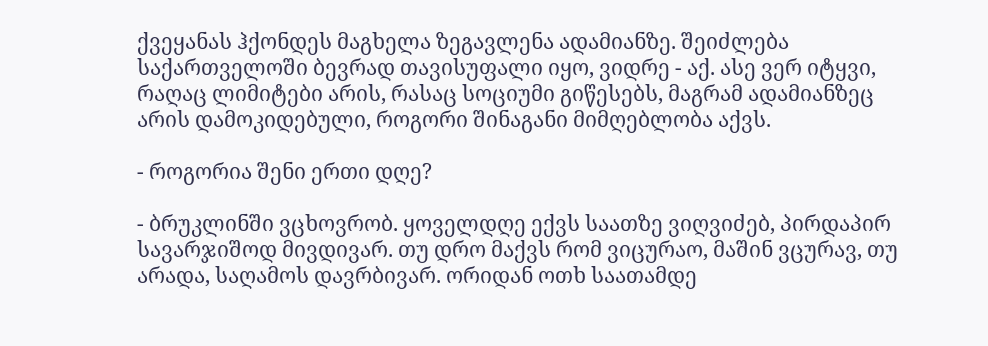ქვეყანას ჰქონდეს მაგხელა ზეგავლენა ადამიანზე. შეიძლება საქართველოში ბევრად თავისუფალი იყო, ვიდრე - აქ. ასე ვერ იტყვი, რაღაც ლიმიტები არის, რასაც სოციუმი გიწესებს, მაგრამ ადამიანზეც არის დამოკიდებული, როგორი შინაგანი მიმღებლობა აქვს.

- როგორია შენი ერთი დღე?

- ბრუკლინში ვცხოვრობ. ყოველდღე ექვს საათზე ვიღვიძებ, პირდაპირ სავარჯიშოდ მივდივარ. თუ დრო მაქვს რომ ვიცურაო, მაშინ ვცურავ, თუ არადა, საღამოს დავრბივარ. ორიდან ოთხ საათამდე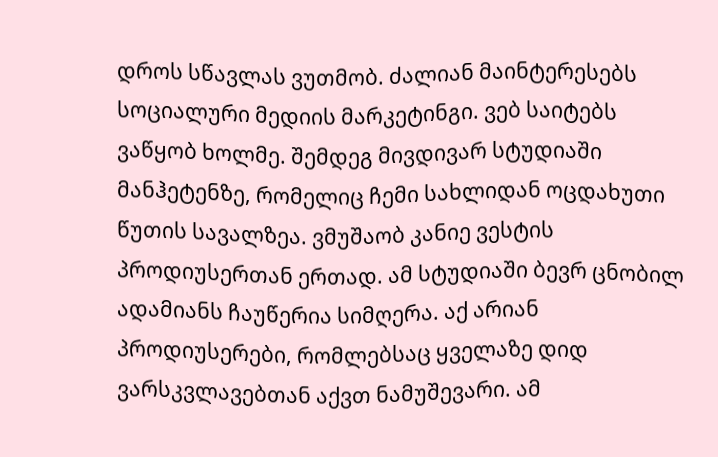დროს სწავლას ვუთმობ. ძალიან მაინტერესებს სოციალური მედიის მარკეტინგი. ვებ საიტებს ვაწყობ ხოლმე. შემდეგ მივდივარ სტუდიაში მანჰეტენზე, რომელიც ჩემი სახლიდან ოცდახუთი წუთის სავალზეა. ვმუშაობ კანიე ვესტის პროდიუსერთან ერთად. ამ სტუდიაში ბევრ ცნობილ ადამიანს ჩაუწერია სიმღერა. აქ არიან პროდიუსერები, რომლებსაც ყველაზე დიდ ვარსკვლავებთან აქვთ ნამუშევარი. ამ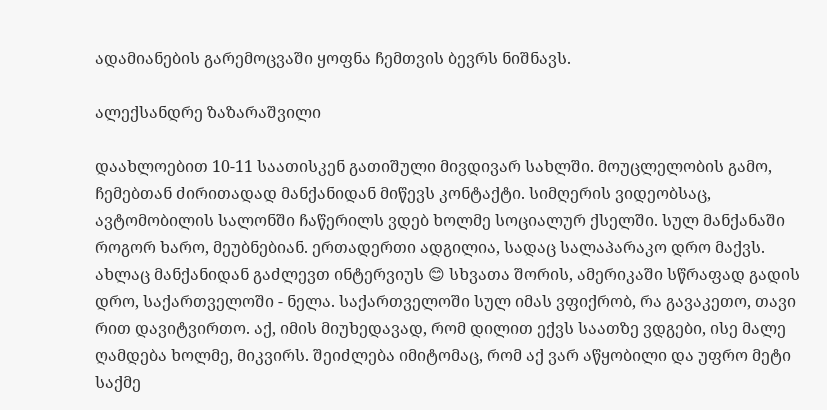ადამიანების გარემოცვაში ყოფნა ჩემთვის ბევრს ნიშნავს.

ალექსანდრე ზაზარაშვილი

დაახლოებით 10-11 საათისკენ გათიშული მივდივარ სახლში. მოუცლელობის გამო, ჩემებთან ძირითადად მანქანიდან მიწევს კონტაქტი. სიმღერის ვიდეობსაც, ავტომობილის სალონში ჩაწერილს ვდებ ხოლმე სოციალურ ქსელში. სულ მანქანაში როგორ ხარო, მეუბნებიან. ერთადერთი ადგილია, სადაც სალაპარაკო დრო მაქვს. ახლაც მანქანიდან გაძლევთ ინტერვიუს 😊 სხვათა შორის, ამერიკაში სწრაფად გადის დრო, საქართველოში - ნელა. საქართველოში სულ იმას ვფიქრობ, რა გავაკეთო, თავი რით დავიტვირთო. აქ, იმის მიუხედავად, რომ დილით ექვს საათზე ვდგები, ისე მალე ღამდება ხოლმე, მიკვირს. შეიძლება იმიტომაც, რომ აქ ვარ აწყობილი და უფრო მეტი საქმე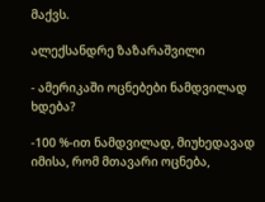მაქვს.

ალექსანდრე ზაზარაშვილი

- ამერიკაში ოცნებები ნამდვილად ხდება?

-100 %-ით ნამდვილად, მიუხედავად იმისა, რომ მთავარი ოცნება,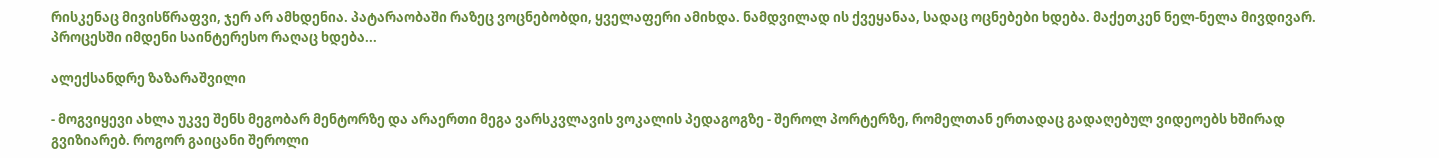რისკენაც მივისწრაფვი, ჯერ არ ამხდენია. პატარაობაში რაზეც ვოცნებობდი, ყველაფერი ამიხდა. ნამდვილად ის ქვეყანაა, სადაც ოცნებები ხდება. მაქეთკენ ნელ-ნელა მივდივარ. პროცესში იმდენი საინტერესო რაღაც ხდება...

ალექსანდრე ზაზარაშვილი

- მოგვიყევი ახლა უკვე შენს მეგობარ მენტორზე და არაერთი მეგა ვარსკვლავის ვოკალის პედაგოგზე - შეროლ პორტერზე, რომელთან ერთადაც გადაღებულ ვიდეოებს ხშირად გვიზიარებ. როგორ გაიცანი შეროლი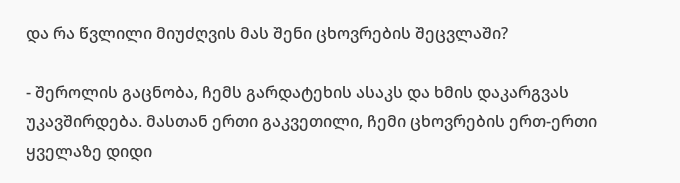და რა წვლილი მიუძღვის მას შენი ცხოვრების შეცვლაში?

- შეროლის გაცნობა, ჩემს გარდატეხის ასაკს და ხმის დაკარგვას უკავშირდება. მასთან ერთი გაკვეთილი, ჩემი ცხოვრების ერთ-ერთი ყველაზე დიდი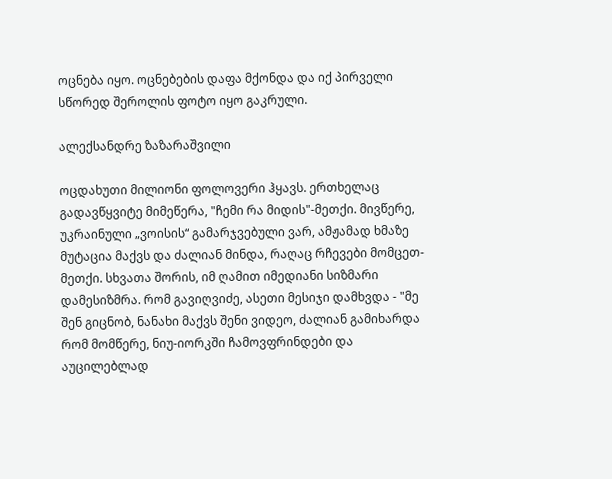ოცნება იყო. ოცნებების დაფა მქონდა და იქ პირველი სწორედ შეროლის ფოტო იყო გაკრული.

ალექსანდრე ზაზარაშვილი

ოცდახუთი მილიონი ფოლოვერი ჰყავს. ერთხელაც გადავწყვიტე მიმეწერა, "ჩემი რა მიდის"-მეთქი. მივწერე, უკრაინული „ვოისის“ გამარჯვებული ვარ, ამჟამად ხმაზე მუტაცია მაქვს და ძალიან მინდა, რაღაც რჩევები მომცეთ-მეთქი. სხვათა შორის, იმ ღამით იმედიანი სიზმარი დამესიზმრა. რომ გავიღვიძე, ასეთი მესიჯი დამხვდა - "მე შენ გიცნობ, ნანახი მაქვს შენი ვიდეო, ძალიან გამიხარდა რომ მომწერე, ნიუ-იორკში ჩამოვფრინდები და აუცილებლად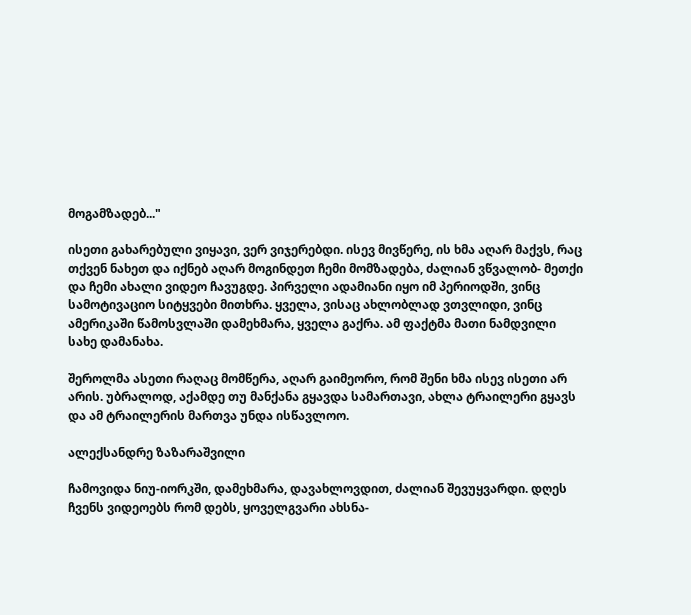მოგამზადებ..."

ისეთი გახარებული ვიყავი, ვერ ვიჯერებდი. ისევ მივწერე, ის ხმა აღარ მაქვს, რაც თქვენ ნახეთ და იქნებ აღარ მოგინდეთ ჩემი მომზადება, ძალიან ვწვალობ- მეთქი და ჩემი ახალი ვიდეო ჩავუგდე. პირველი ადამიანი იყო იმ პერიოდში, ვინც სამოტივაციო სიტყვები მითხრა. ყველა, ვისაც ახლობლად ვთვლიდი, ვინც ამერიკაში წამოსვლაში დამეხმარა, ყველა გაქრა. ამ ფაქტმა მათი ნამდვილი სახე დამანახა.

შეროლმა ასეთი რაღაც მომწერა, აღარ გაიმეორო, რომ შენი ხმა ისევ ისეთი არ არის. უბრალოდ, აქამდე თუ მანქანა გყავდა სამართავი, ახლა ტრაილერი გყავს და ამ ტრაილერის მართვა უნდა ისწავლოო.

ალექსანდრე ზაზარაშვილი

ჩამოვიდა ნიუ-იორკში, დამეხმარა, დავახლოვდით, ძალიან შევუყვარდი. დღეს ჩვენს ვიდეოებს რომ დებს, ყოველგვარი ახსნა-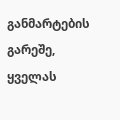განმარტების გარეშე, ყველას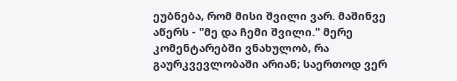ეუბნება, რომ მისი შვილი ვარ. მაშინვე აწერს - "მე და ჩემი შვილი." მერე კომენტარებში ვნახულობ, რა გაურკვევლობაში არიან; საერთოდ ვერ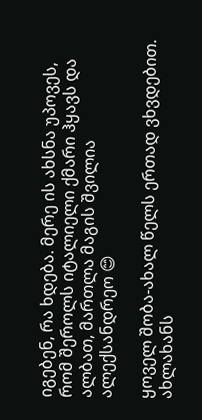იგებენ, რა ხდება. მერე ის ახსნა უპოვეს, რომ შეროლს იტალიელი ქმარი ჰყავს და ალბათ, მართლა მაგის შვილია ალექსანდრეო 😊

ყოველ შობა-ახალ წელს ერთად ვხვდებით. ახლახანს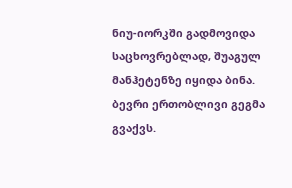ნიუ-იორკში გადმოვიდა საცხოვრებლად, შუაგულ მანჰეტენზე იყიდა ბინა. ბევრი ერთობლივი გეგმა გვაქვს.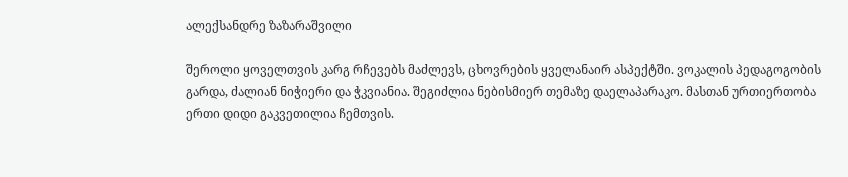ალექსანდრე ზაზარაშვილი

შეროლი ყოველთვის კარგ რჩევებს მაძლევს, ცხოვრების ყველანაირ ასპექტში. ვოკალის პედაგოგობის გარდა, ძალიან ნიჭიერი და ჭკვიანია. შეგიძლია ნებისმიერ თემაზე დაელაპარაკო. მასთან ურთიერთობა ერთი დიდი გაკვეთილია ჩემთვის.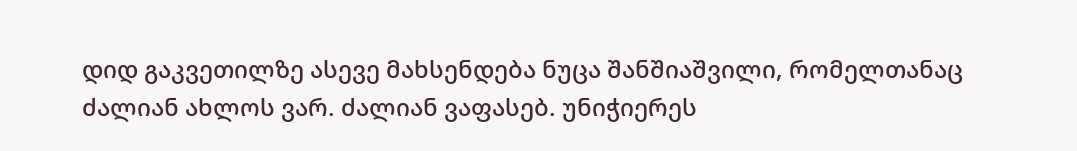დიდ გაკვეთილზე ასევე მახსენდება ნუცა შანშიაშვილი, რომელთანაც ძალიან ახლოს ვარ. ძალიან ვაფასებ. უნიჭიერეს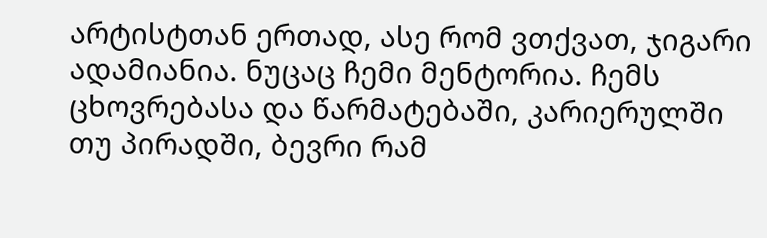არტისტთან ერთად, ასე რომ ვთქვათ, ჯიგარი ადამიანია. ნუცაც ჩემი მენტორია. ჩემს ცხოვრებასა და წარმატებაში, კარიერულში თუ პირადში, ბევრი რამ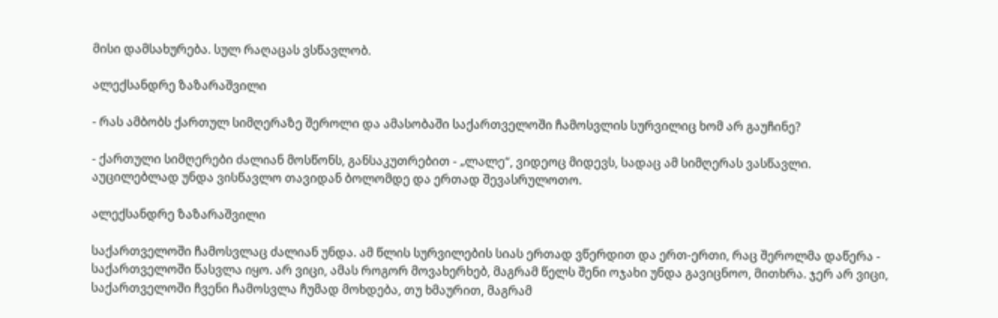მისი დამსახურება. სულ რაღაცას ვსწავლობ.

ალექსანდრე ზაზარაშვილი

- რას ამბობს ქართულ სიმღერაზე შეროლი და ამასობაში საქართველოში ჩამოსვლის სურვილიც ხომ არ გაუჩინე?

- ქართული სიმღერები ძალიან მოსწონს, განსაკუთრებით - „ლალე“, ვიდეოც მიდევს, სადაც ამ სიმღერას ვასწავლი. აუცილებლად უნდა ვისწავლო თავიდან ბოლომდე და ერთად შევასრულოთო.

ალექსანდრე ზაზარაშვილი

საქართველოში ჩამოსვლაც ძალიან უნდა. ამ წლის სურვილების სიას ერთად ვწერდით და ერთ-ერთი, რაც შეროლმა დაწერა - საქართველოში წასვლა იყო. არ ვიცი, ამას როგორ მოვახერხებ, მაგრამ წელს შენი ოჯახი უნდა გავიცნოო, მითხრა. ჯერ არ ვიცი, საქართველოში ჩვენი ჩამოსვლა ჩუმად მოხდება, თუ ხმაურით, მაგრამ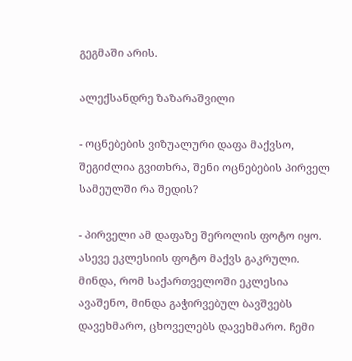გეგმაში არის.

ალექსანდრე ზაზარაშვილი

- ოცნებების ვიზუალური დაფა მაქვსო, შეგიძლია გვითხრა, შენი ოცნებების პირველ სამეულში რა შედის?

- პირველი ამ დაფაზე შეროლის ფოტო იყო. ასევე ეკლესიის ფოტო მაქვს გაკრული. მინდა, რომ საქართველოში ეკლესია ავაშენო, მინდა გაჭირვებულ ბავშვებს დავეხმარო, ცხოველებს დავეხმარო. ჩემი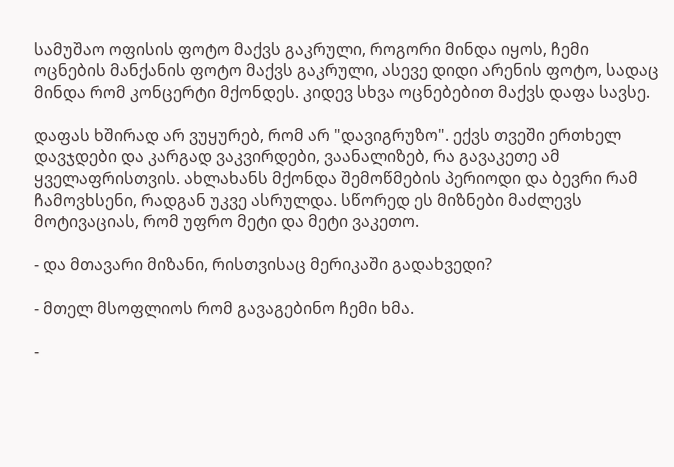სამუშაო ოფისის ფოტო მაქვს გაკრული, როგორი მინდა იყოს, ჩემი ოცნების მანქანის ფოტო მაქვს გაკრული, ასევე დიდი არენის ფოტო, სადაც მინდა რომ კონცერტი მქონდეს. კიდევ სხვა ოცნებებით მაქვს დაფა სავსე.

დაფას ხშირად არ ვუყურებ, რომ არ "დავიგრუზო". ექვს თვეში ერთხელ დავჯდები და კარგად ვაკვირდები, ვაანალიზებ, რა გავაკეთე ამ ყველაფრისთვის. ახლახანს მქონდა შემოწმების პერიოდი და ბევრი რამ ჩამოვხსენი, რადგან უკვე ასრულდა. სწორედ ეს მიზნები მაძლევს მოტივაციას, რომ უფრო მეტი და მეტი ვაკეთო.

- და მთავარი მიზანი, რისთვისაც მერიკაში გადახვედი?

- მთელ მსოფლიოს რომ გავაგებინო ჩემი ხმა.

-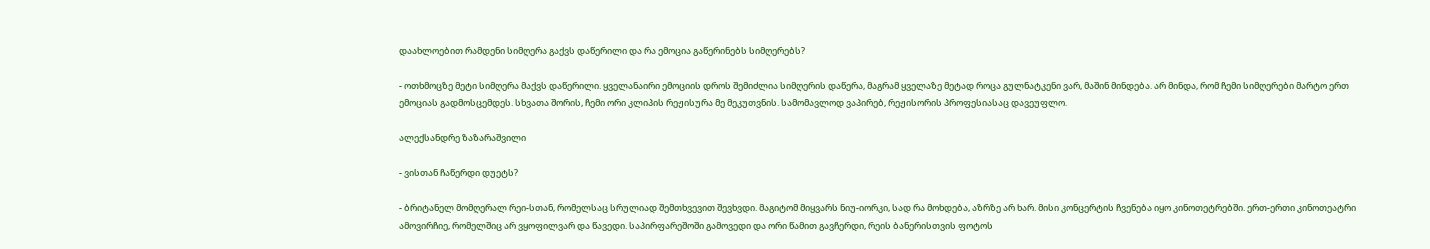დაახლოებით რამდენი სიმღერა გაქვს დაწერილი და რა ემოცია გაწერინებს სიმღერებს?

- ოთხმოცზე მეტი სიმღერა მაქვს დაწერილი. ყველანაირი ემოციის დროს შემიძლია სიმღერის დაწერა, მაგრამ ყველაზე მეტად როცა გულნატკენი ვარ, მაშინ მინდება. არ მინდა, რომ ჩემი სიმღერები მარტო ერთ ემოციას გადმოსცემდეს. სხვათა შორის, ჩემი ორი კლიპის რეჟისურა მე მეკუთვნის. სამომავლოდ ვაპირებ, რეჟისორის პროფესიასაც დავეუფლო.

ალექსანდრე ზაზარაშვილი

- ვისთან ჩაწერდი დუეტს?

- ბრიტანელ მომღერალ რეი-სთან, რომელსაც სრულიად შემთხვევით შევხვდი. მაგიტომ მიყვარს ნიუ-იორკი, სად რა მოხდება, აზრზე არ ხარ. მისი კონცერტის ჩვენება იყო კინოთეტრებში. ერთ-ერთი კინოთეატრი ამოვირჩიე, რომელშიც არ ვყოფილვარ და წავედი. საპირფარეშოში გამოვედი და ორი წამით გავჩერდი, რეის ბანერისთვის ფოტოს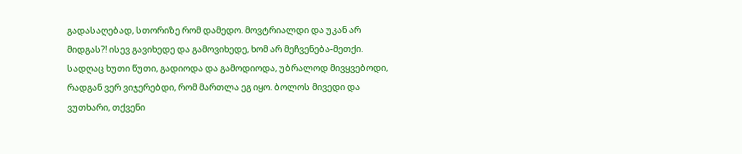გადასაღებად, სთორიზე რომ დამედო. მოვტრიალდი და უკან არ მიდგას?! ისევ გავიხედე და გამოვიხედე, ხომ არ მეჩვენება-მეთქი. სადღაც ხუთი წუთი, გადიოდა და გამოდიოდა, უბრალოდ მივყვებოდი, რადგან ვერ ვიჯერებდი, რომ მართლა ეგ იყო. ბოლოს მივედი და ვუთხარი, თქვენი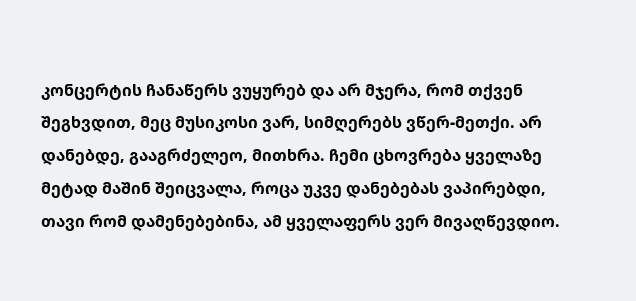კონცერტის ჩანაწერს ვუყურებ და არ მჯერა, რომ თქვენ შეგხვდით, მეც მუსიკოსი ვარ, სიმღერებს ვწერ-მეთქი. არ დანებდე, გააგრძელეო, მითხრა. ჩემი ცხოვრება ყველაზე მეტად მაშინ შეიცვალა, როცა უკვე დანებებას ვაპირებდი, თავი რომ დამენებებინა, ამ ყველაფერს ვერ მივაღწევდიო.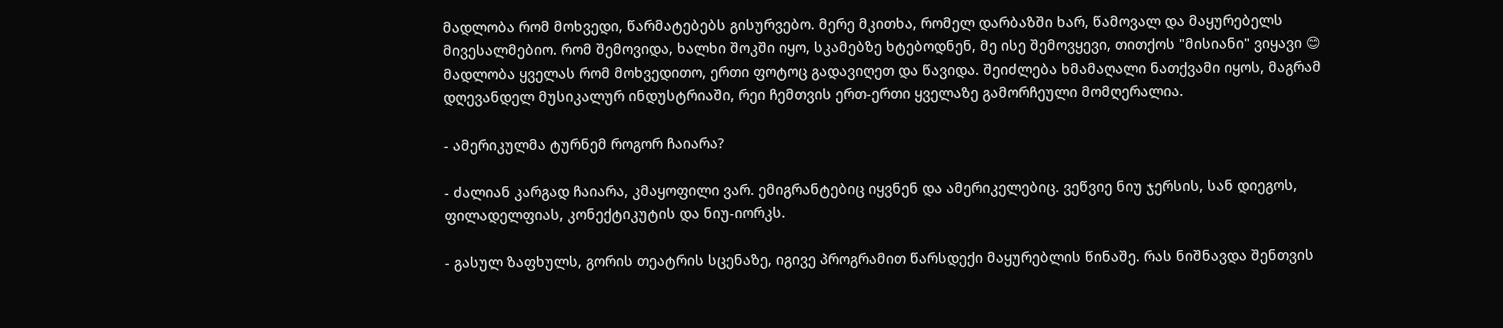მადლობა რომ მოხვედი, წარმატებებს გისურვებო. მერე მკითხა, რომელ დარბაზში ხარ, წამოვალ და მაყურებელს მივესალმებიო. რომ შემოვიდა, ხალხი შოკში იყო, სკამებზე ხტებოდნენ, მე ისე შემოვყევი, თითქოს "მისიანი" ვიყავი 😊 მადლობა ყველას რომ მოხვედითო, ერთი ფოტოც გადავიღეთ და წავიდა. შეიძლება ხმამაღალი ნათქვამი იყოს, მაგრამ დღევანდელ მუსიკალურ ინდუსტრიაში, რეი ჩემთვის ერთ-ერთი ყველაზე გამორჩეული მომღერალია.

- ამერიკულმა ტურნემ როგორ ჩაიარა?

- ძალიან კარგად ჩაიარა, კმაყოფილი ვარ. ემიგრანტებიც იყვნენ და ამერიკელებიც. ვეწვიე ნიუ ჯერსის, სან დიეგოს, ფილადელფიას, კონექტიკუტის და ნიუ-იორკს.

- გასულ ზაფხულს, გორის თეატრის სცენაზე, იგივე პროგრამით წარსდექი მაყურებლის წინაშე. რას ნიშნავდა შენთვის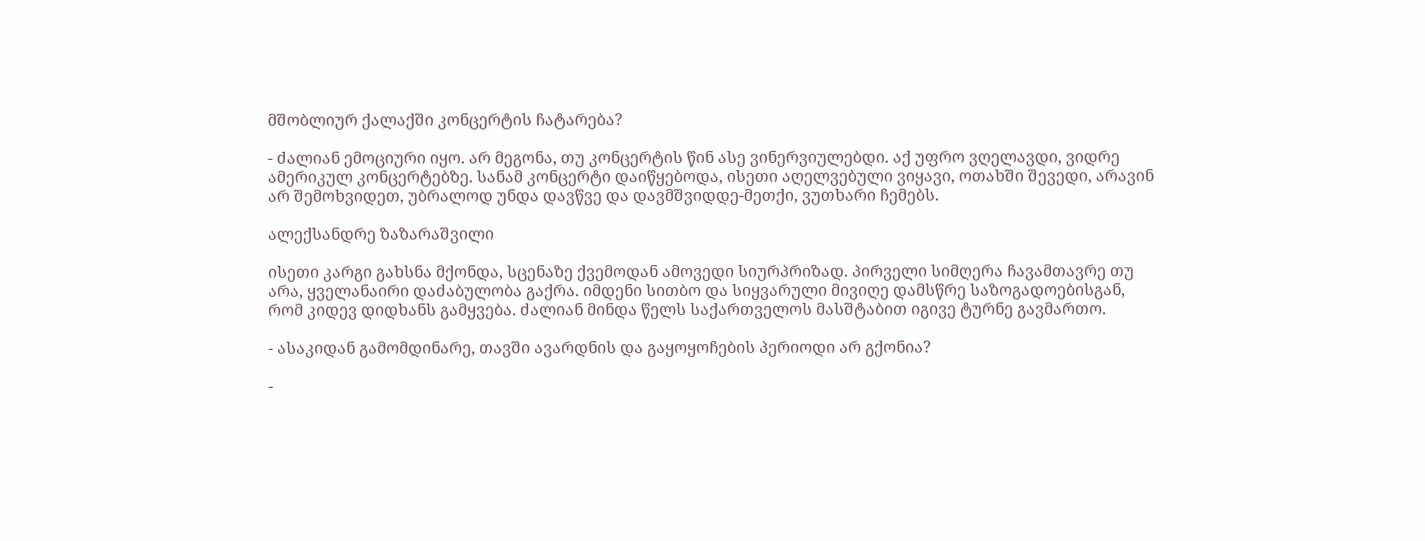მშობლიურ ქალაქში კონცერტის ჩატარება?

- ძალიან ემოციური იყო. არ მეგონა, თუ კონცერტის წინ ასე ვინერვიულებდი. აქ უფრო ვღელავდი, ვიდრე ამერიკულ კონცერტებზე. სანამ კონცერტი დაიწყებოდა, ისეთი აღელვებული ვიყავი, ოთახში შევედი, არავინ არ შემოხვიდეთ, უბრალოდ უნდა დავწვე და დავმშვიდდე-მეთქი, ვუთხარი ჩემებს.

ალექსანდრე ზაზარაშვილი

ისეთი კარგი გახსნა მქონდა, სცენაზე ქვემოდან ამოვედი სიურპრიზად. პირველი სიმღერა ჩავამთავრე თუ არა, ყველანაირი დაძაბულობა გაქრა. იმდენი სითბო და სიყვარული მივიღე დამსწრე საზოგადოებისგან, რომ კიდევ დიდხანს გამყვება. ძალიან მინდა წელს საქართველოს მასშტაბით იგივე ტურნე გავმართო.

- ასაკიდან გამომდინარე, თავში ავარდნის და გაყოყოჩების პერიოდი არ გქონია?

-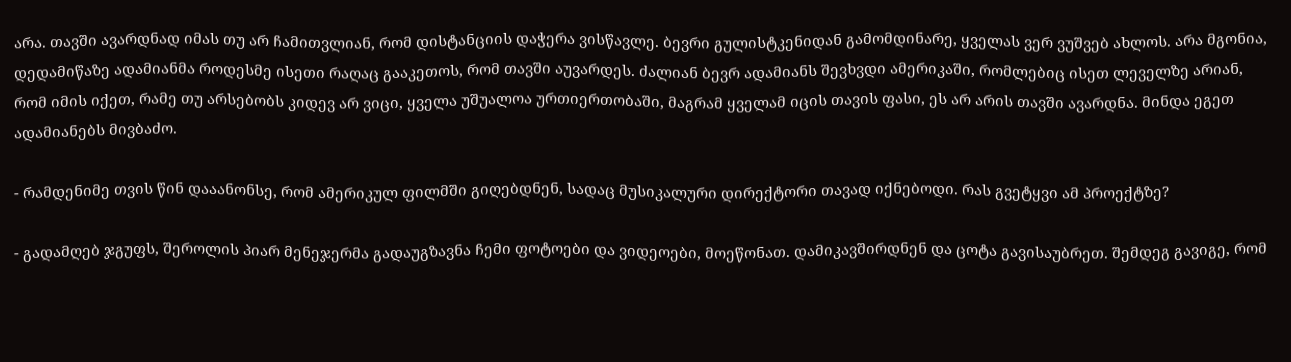არა. თავში ავარდნად იმას თუ არ ჩამითვლიან, რომ დისტანციის დაჭერა ვისწავლე. ბევრი გულისტკენიდან გამომდინარე, ყველას ვერ ვუშვებ ახლოს. არა მგონია, დედამიწაზე ადამიანმა როდესმე ისეთი რაღაც გააკეთოს, რომ თავში აუვარდეს. ძალიან ბევრ ადამიანს შევხვდი ამერიკაში, რომლებიც ისეთ ლეველზე არიან, რომ იმის იქეთ, რამე თუ არსებობს კიდევ არ ვიცი, ყველა უშუალოა ურთიერთობაში, მაგრამ ყველამ იცის თავის ფასი, ეს არ არის თავში ავარდნა. მინდა ეგეთ ადამიანებს მივბაძო.

- რამდენიმე თვის წინ დააანონსე, რომ ამერიკულ ფილმში გიღებდნენ, სადაც მუსიკალური დირექტორი თავად იქნებოდი. რას გვეტყვი ამ პროექტზე?

- გადამღებ ჯგუფს, შეროლის პიარ მენეჯერმა გადაუგზავნა ჩემი ფოტოები და ვიდეოები, მოეწონათ. დამიკავშირდნენ და ცოტა გავისაუბრეთ. შემდეგ გავიგე, რომ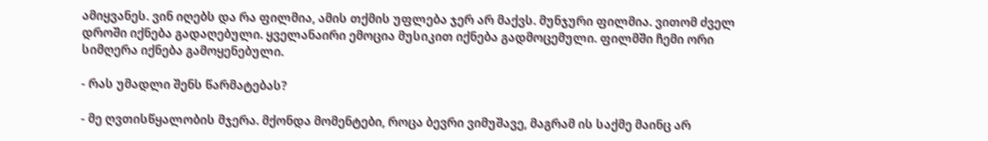ამიყვანეს. ვინ იღებს და რა ფილმია, ამის თქმის უფლება ჯერ არ მაქვს. მუნჯური ფილმია. ვითომ ძველ დროში იქნება გადაღებული. ყველანაირი ემოცია მუსიკით იქნება გადმოცემული. ფილმში ჩემი ორი სიმღერა იქნება გამოყენებული.

- რას უმადლი შენს წარმატებას?

- მე ღვთისწყალობის მჯერა. მქონდა მომენტები, როცა ბევრი ვიმუშავე, მაგრამ ის საქმე მაინც არ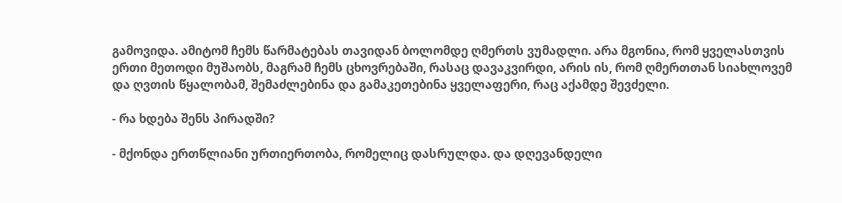გამოვიდა. ამიტომ ჩემს წარმატებას თავიდან ბოლომდე ღმერთს ვუმადლი. არა მგონია, რომ ყველასთვის ერთი მეთოდი მუშაობს, მაგრამ ჩემს ცხოვრებაში, რასაც დავაკვირდი, არის ის, რომ ღმერთთან სიახლოვემ და ღვთის წყალობამ, შემაძლებინა და გამაკეთებინა ყველაფერი, რაც აქამდე შევძელი.

- რა ხდება შენს პირადში?

- მქონდა ერთწლიანი ურთიერთობა, რომელიც დასრულდა. და დღევანდელი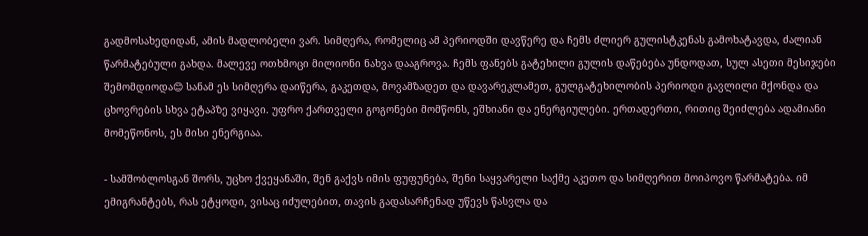გადმოსახედიდან, ამის მადლობელი ვარ. სიმღერა, რომელიც ამ პერიოდში დავწერე და ჩემს ძლიერ გულისტკენას გამოხატავდა, ძალიან წარმატებული გახდა. მალევე ოთხმოცი მილიონი ნახვა დააგროვა. ჩემს ფანებს გატეხილი გულის დაწებება უნდოდათ, სულ ასეთი მესიჯები შემომდიოდა😊 სანამ ეს სიმღერა დაიწერა, გაკეთდა, მოვამზადეთ და დავარეკლამეთ, გულგატეხილობის პერიოდი გავლილი მქონდა და ცხოვრების სხვა ეტაპზე ვიყავი. უფრო ქართველი გოგონები მომწონს, ეშხიანი და ენერგიულები. ერთადერთი, რითიც შეიძლება ადამიანი მომეწონოს, ეს მისი ენერგიაა.

- სამშობლოსგან შორს, უცხო ქვეყანაში, შენ გაქვს იმის ფუფუნება, შენი საყვარელი საქმე აკეთო და სიმღერით მოიპოვო წარმატება. იმ ემიგრანტებს, რას ეტყოდი, ვისაც იძულებით, თავის გადასარჩენად უწევს წასვლა და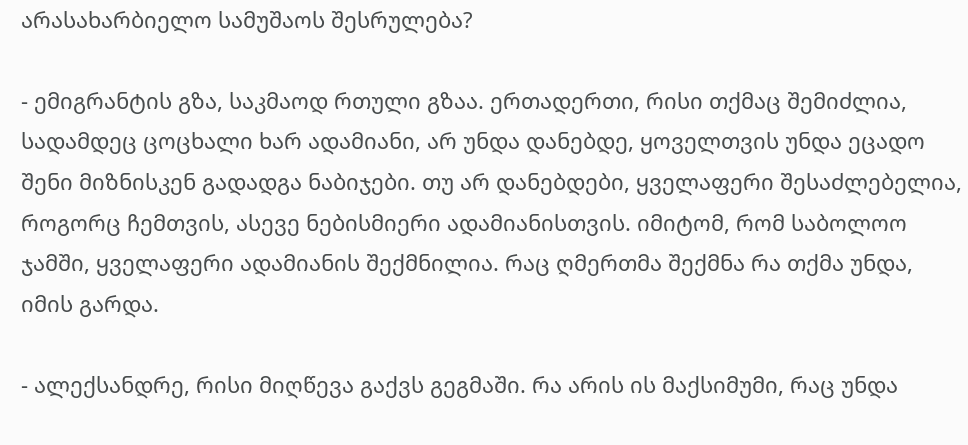არასახარბიელო სამუშაოს შესრულება?

- ემიგრანტის გზა, საკმაოდ რთული გზაა. ერთადერთი, რისი თქმაც შემიძლია, სადამდეც ცოცხალი ხარ ადამიანი, არ უნდა დანებდე, ყოველთვის უნდა ეცადო შენი მიზნისკენ გადადგა ნაბიჯები. თუ არ დანებდები, ყველაფერი შესაძლებელია, როგორც ჩემთვის, ასევე ნებისმიერი ადამიანისთვის. იმიტომ, რომ საბოლოო ჯამში, ყველაფერი ადამიანის შექმნილია. რაც ღმერთმა შექმნა რა თქმა უნდა, იმის გარდა.

- ალექსანდრე, რისი მიღწევა გაქვს გეგმაში. რა არის ის მაქსიმუმი, რაც უნდა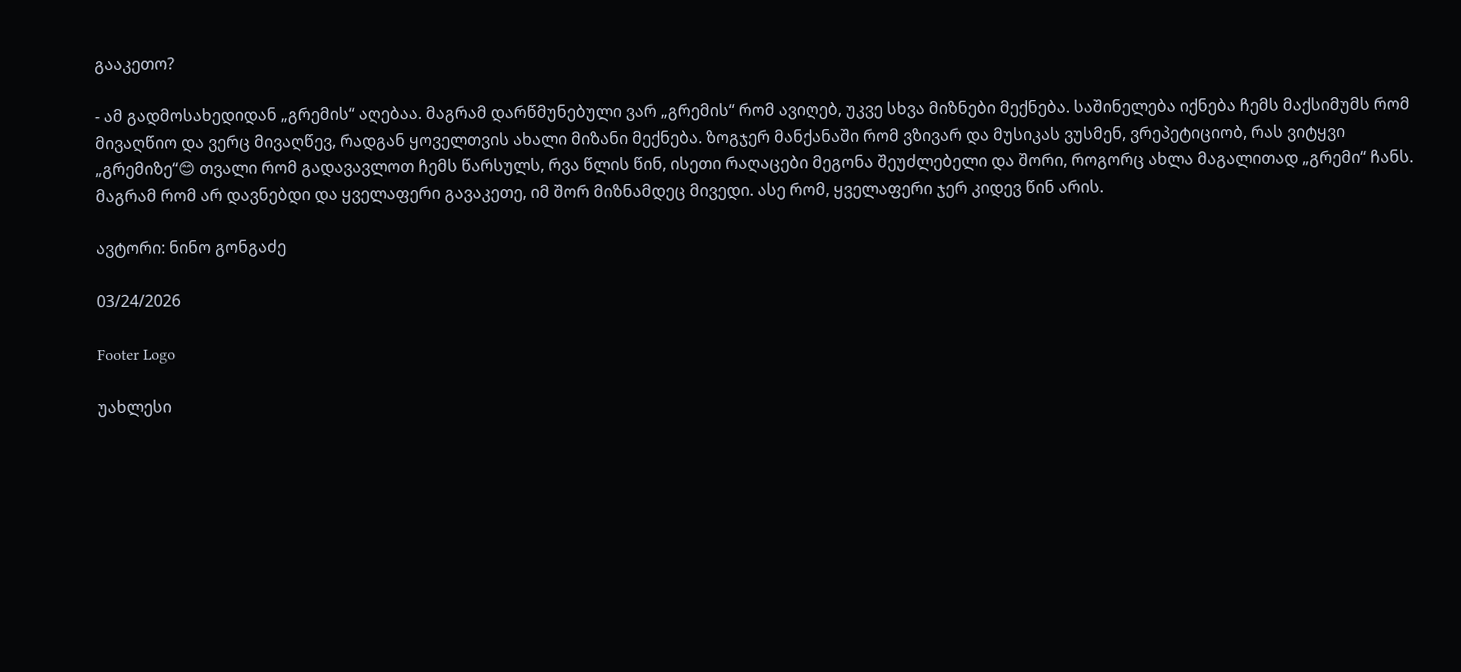გააკეთო?

- ამ გადმოსახედიდან „გრემის“ აღებაა. მაგრამ დარწმუნებული ვარ „გრემის“ რომ ავიღებ, უკვე სხვა მიზნები მექნება. საშინელება იქნება ჩემს მაქსიმუმს რომ მივაღწიო და ვერც მივაღწევ, რადგან ყოველთვის ახალი მიზანი მექნება. ზოგჯერ მანქანაში რომ ვზივარ და მუსიკას ვუსმენ, ვრეპეტიციობ, რას ვიტყვი „გრემიზე“😊 თვალი რომ გადავავლოთ ჩემს წარსულს, რვა წლის წინ, ისეთი რაღაცები მეგონა შეუძლებელი და შორი, როგორც ახლა მაგალითად „გრემი“ ჩანს. მაგრამ რომ არ დავნებდი და ყველაფერი გავაკეთე, იმ შორ მიზნამდეც მივედი. ასე რომ, ყველაფერი ჯერ კიდევ წინ არის.

ავტორი: ნინო გონგაძე

03/24/2026

Footer Logo

უახლესი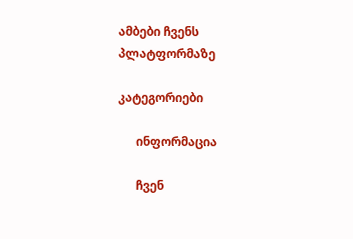ამბები ჩვენს
პლატფორმაზე

კატეგორიები

      ინფორმაცია

      ჩვენ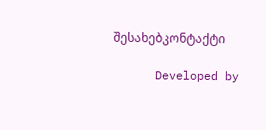შესახებკონტაქტი

      Developed by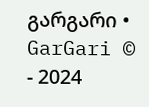გარგარი • GarGari © - 2024